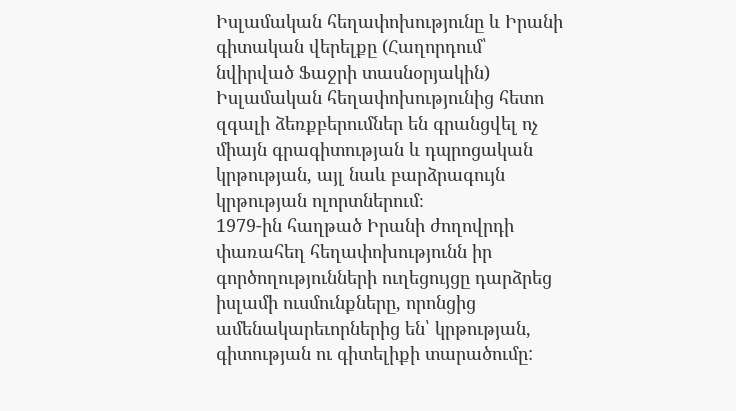Իսլամական հեղափոխությունը և Իրանի գիտական վերելքը (Հաղորդում՝ նվիրված Ֆաջրի տասնօրյակին)
Իսլամական հեղափոխությունից հետո զգալի ձեռքբերումներ են գրանցվել ոչ միայն գրագիտության և դպրոցական կրթության, այլ նաև բարձրագույն կրթության ոլորտներում։
1979-ին հաղթած Իրանի ժողովրդի փառահեղ հեղափոխությունն իր գործողությունների ուղեցույցը դարձրեց իսլամի ուսմունքները, որոնցից ամենակարեւորներից են՝ կրթության, գիտության ու գիտելիքի տարածումը: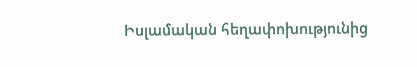Իսլամական հեղափոխությունից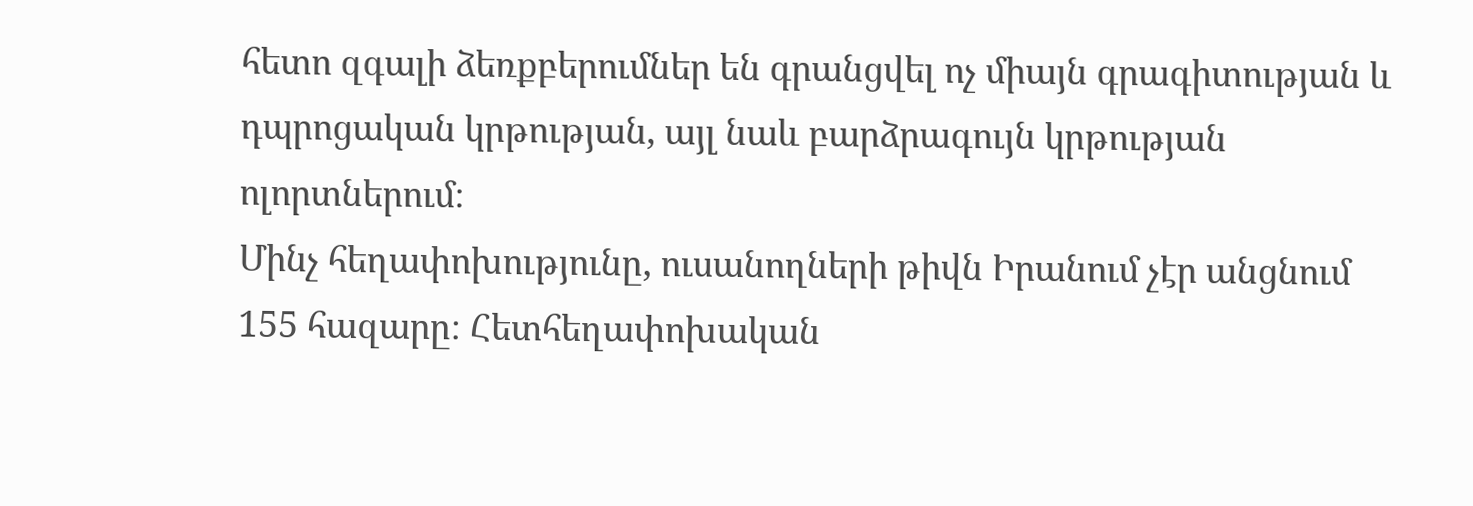հետո զգալի ձեռքբերումներ են գրանցվել ոչ միայն գրագիտության և դպրոցական կրթության, այլ նաև բարձրագույն կրթության ոլորտներում։
Մինչ հեղափոխությունը, ուսանողների թիվն Իրանում չէր անցնում 155 հազարը։ Հետհեղափոխական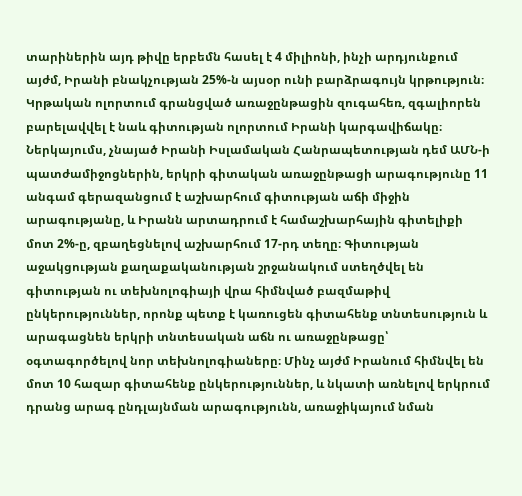տարիներին այդ թիվը երբեմն հասել է 4 միլիոնի, ինչի արդյունքում այժմ, Իրանի բնակչության 25%-ն այսօր ունի բարձրագույն կրթություն։ Կրթական ոլորտում գրանցված առաջընթացին զուգահեռ, զգալիորեն բարելավվել է նաև գիտության ոլորտում Իրանի կարգավիճակը։ Ներկայումս, չնայած Իրանի Իսլամական Հանրապետության դեմ ԱՄՆ-ի պատժամիջոցներին, երկրի գիտական առաջընթացի արագությունը 11 անգամ գերազանցում է աշխարհում գիտության աճի միջին արագությանը, և Իրանն արտադրում է համաշխարհային գիտելիքի մոտ 2%-ը, զբաղեցնելով աշխարհում 17-րդ տեղը։ Գիտության աջակցության քաղաքականության շրջանակում ստեղծվել են գիտության ու տեխնոլոգիայի վրա հիմնված բազմաթիվ ընկերություններ, որոնք պետք է կառուցեն գիտահենք տնտեսություն և արագացնեն երկրի տնտեսական աճն ու առաջընթացը՝ օգտագործելով նոր տեխնոլոգիաները։ Մինչ այժմ Իրանում հիմնվել են մոտ 10 հազար գիտահենք ընկերություններ, և նկատի առնելով երկրում դրանց արագ ընդլայնման արագությունն, առաջիկայում նման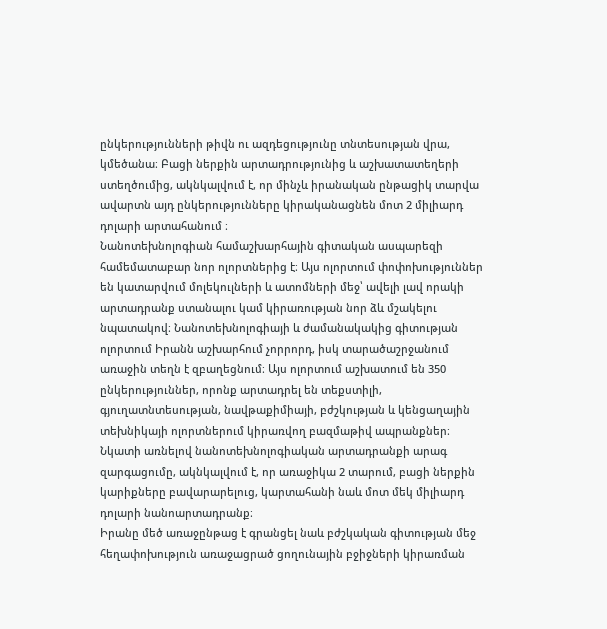ընկերությունների թիվն ու ազդեցությունը տնտեսության վրա, կմեծանա։ Բացի ներքին արտադրությունից և աշխատատեղերի ստեղծումից, ակնկալվում է, որ մինչև իրանական ընթացիկ տարվա ավարտն այդ ընկերությունները կիրականացնեն մոտ 2 միլիարդ դոլարի արտահանում ։
Նանոտեխնոլոգիան համաշխարհային գիտական ասպարեզի համեմատաբար նոր ոլորտներից է։ Այս ոլորտում փոփոխություններ են կատարվում մոլեկուլների և ատոմների մեջ՝ ավելի լավ որակի արտադրանք ստանալու կամ կիրառության նոր ձև մշակելու նպատակով։ Նանոտեխնոլոգիայի և ժամանակակից գիտության ոլորտում Իրանն աշխարհում չորրորդ, իսկ տարածաշրջանում առաջին տեղն է զբաղեցնում։ Այս ոլորտում աշխատում են 350 ընկերություններ, որոնք արտադրել են տեքստիլի, գյուղատնտեսության, նավթաքիմիայի, բժշկության և կենցաղային տեխնիկայի ոլորտներում կիրառվող բազմաթիվ ապրանքներ։ Նկատի առնելով նանոտեխնոլոգիական արտադրանքի արագ զարգացումը, ակնկալվում է, որ առաջիկա 2 տարում, բացի ներքին կարիքները բավարարելուց, կարտահանի նաև մոտ մեկ միլիարդ դոլարի նանոարտադրանք։
Իրանը մեծ առաջընթաց է գրանցել նաև բժշկական գիտության մեջ հեղափոխություն առաջացրած ցողունային բջիջների կիրառման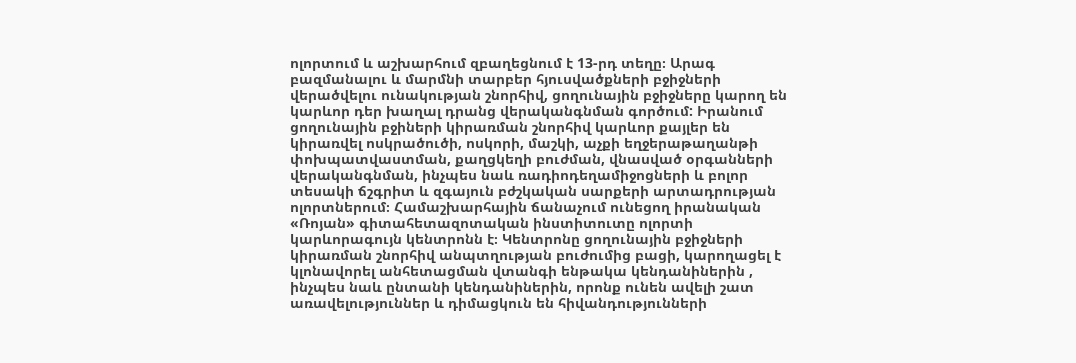ոլորտում և աշխարհում զբաղեցնում է 13-րդ տեղը։ Արագ բազմանալու և մարմնի տարբեր հյուսվածքների բջիջների վերածվելու ունակության շնորհիվ, ցողունային բջիջները կարող են կարևոր դեր խաղալ դրանց վերականգնման գործում: Իրանում ցողունային բջիների կիրառման շնորհիվ կարևոր քայլեր են կիրառվել ոսկրածուծի, ոսկորի, մաշկի, աչքի եղջերաթաղանթի փոխպատվաստման, քաղցկեղի բուժման, վնասված օրգանների վերականգնման, ինչպես նաև ռադիոդեղամիջոցների և բոլոր տեսակի ճշգրիտ և զգայուն բժշկական սարքերի արտադրության ոլորտներում։ Համաշխարհային ճանաչում ունեցող իրանական «Ռոյան» գիտահետազոտական ինստիտուտը ոլորտի կարևորագույն կենտրոնն է։ Կենտրոնը ցողունային բջիջների կիրառման շնորհիվ անպտղության բուժումից բացի, կարողացել է կլոնավորել անհետացման վտանգի ենթակա կենդանիներին , ինչպես նաև ընտանի կենդանիներին, որոնք ունեն ավելի շատ առավելություններ և դիմացկուն են հիվանդությունների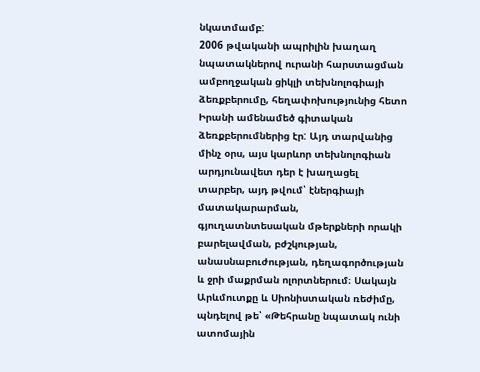նկատմամբ:
2006 թվականի ապրիլին խաղաղ նպատակներով ուրանի հարստացման ամբողջական ցիկլի տեխնոլոգիայի ձեռքբերումը, հեղափոխությունից հետո Իրանի ամենամեծ գիտական ձեռքբերումներից էր: Այդ տարվանից մինչ օրս, այս կարևոր տեխնոլոգիան արդյունավետ դեր է խաղացել տարբեր, այդ թվում՝ էներգիայի մատակարարման, գյուղատնտեսական մթերքների որակի բարելավման, բժշկության, անասնաբուժության, դեղագործության և ջրի մաքրման ոլորտներում։ Սակայն Արևմուտքը և Սիոնիստական ռեժիմը, պնդելով թե՝ «Թեհրանը նպատակ ունի ատոմային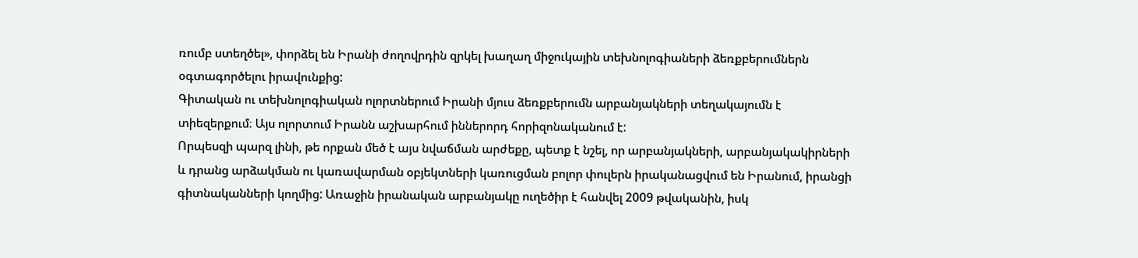ռումբ ստեղծել», փորձել են Իրանի ժողովրդին զրկել խաղաղ միջուկային տեխնոլոգիաների ձեռքբերումներն օգտագործելու իրավունքից:
Գիտական ու տեխնոլոգիական ոլորտներում Իրանի մյուս ձեռքբերումն արբանյակների տեղակայումն է տիեզերքում։ Այս ոլորտում Իրանն աշխարհում իններորդ հորիզոնականում է:
Որպեսզի պարզ լինի, թե որքան մեծ է այս նվաճման արժեքը, պետք է նշել, որ արբանյակների, արբանյակակիրների և դրանց արձակման ու կառավարման օբյեկտների կառուցման բոլոր փուլերն իրականացվում են Իրանում, իրանցի գիտնականների կողմից: Առաջին իրանական արբանյակը ուղեծիր է հանվել 2009 թվականին, իսկ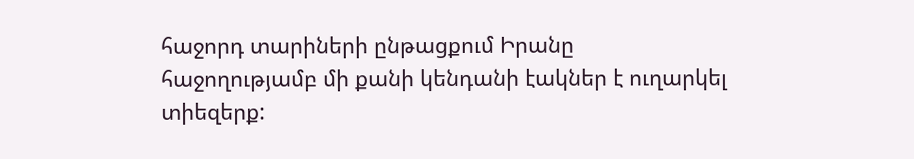հաջորդ տարիների ընթացքում Իրանը հաջողությամբ մի քանի կենդանի էակներ է ուղարկել տիեզերք: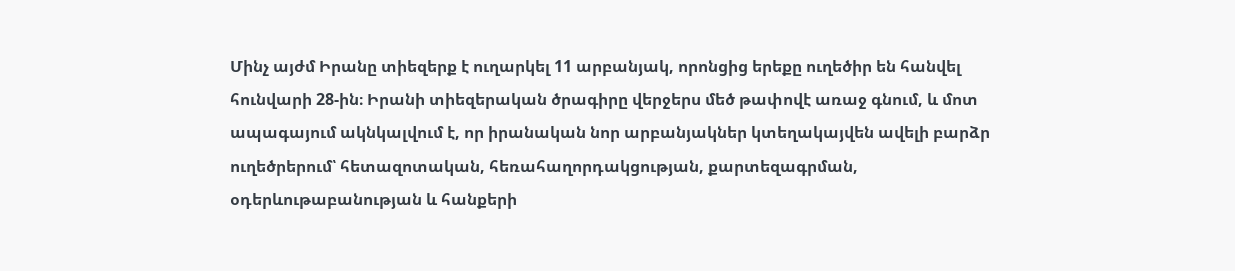Մինչ այժմ Իրանը տիեզերք է ուղարկել 11 արբանյակ, որոնցից երեքը ուղեծիր են հանվել հունվարի 28-ին։ Իրանի տիեզերական ծրագիրը վերջերս մեծ թափովէ առաջ գնում, և մոտ ապագայում ակնկալվում է, որ իրանական նոր արբանյակներ կտեղակայվեն ավելի բարձր ուղեծրերում՝ հետազոտական, հեռահաղորդակցության, քարտեզագրման, օդերևութաբանության և հանքերի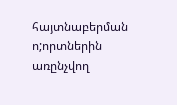հայտնաբերման ո;որտներին առընչվող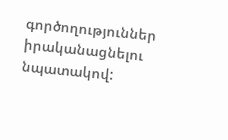գործողություններ իրականացնելու նպատակով: